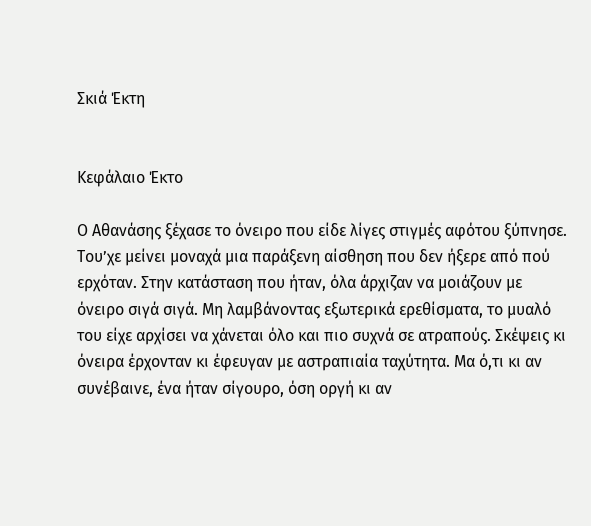Σκιά Έκτη


Κεφάλαιο Έκτο

Ο Αθανάσης ξέχασε το όνειρο που είδε λίγες στιγμές αφότου ξύπνησε. Του’χε μείνει μοναχά μια παράξενη αίσθηση που δεν ήξερε από πού ερχόταν. Στην κατάσταση που ήταν, όλα άρχιζαν να μοιάζουν με όνειρο σιγά σιγά. Μη λαμβάνοντας εξωτερικά ερεθίσματα, το μυαλό του είχε αρχίσει να χάνεται όλο και πιο συχνά σε ατραπούς. Σκέψεις κι όνειρα έρχονταν κι έφευγαν με αστραπιαία ταχύτητα. Μα ό,τι κι αν συνέβαινε, ένα ήταν σίγουρο, όση οργή κι αν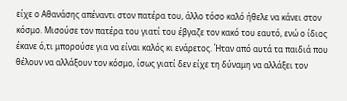είχε ο Αθανάσης απέναντι στον πατέρα του, άλλο τόσο καλό ήθελε να κάνει στον κόσμο. Μισούσε τον πατέρα του γιατί του έβγαζε τον κακό του εαυτό, ενώ ο ίδιος έκανε ό,τι μπορούσε για να είναι καλός κι ενάρετος. Ήταν από αυτά τα παιδιά που θέλουν να αλλάξουν τον κόσμο, ίσως γιατί δεν είχε τη δύναμη να αλλάξει τον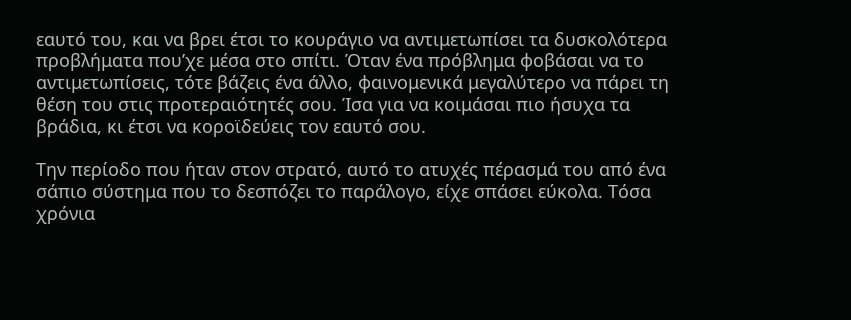εαυτό του, και να βρει έτσι το κουράγιο να αντιμετωπίσει τα δυσκολότερα προβλήματα που’χε μέσα στο σπίτι. Όταν ένα πρόβλημα φοβάσαι να το αντιμετωπίσεις, τότε βάζεις ένα άλλο, φαινομενικά μεγαλύτερο να πάρει τη θέση του στις προτεραιότητές σου. Ίσα για να κοιμάσαι πιο ήσυχα τα βράδια, κι έτσι να κοροϊδεύεις τον εαυτό σου.

Την περίοδο που ήταν στον στρατό, αυτό το ατυχές πέρασμά του από ένα σάπιο σύστημα που το δεσπόζει το παράλογο, είχε σπάσει εύκολα. Τόσα χρόνια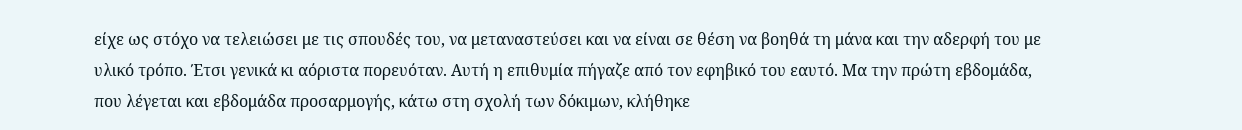είχε ως στόχο να τελειώσει με τις σπουδές του, να μεταναστεύσει και να είναι σε θέση να βοηθά τη μάνα και την αδερφή του με υλικό τρόπο. Έτσι γενικά κι αόριστα πορευόταν. Αυτή η επιθυμία πήγαζε από τον εφηβικό του εαυτό. Μα την πρώτη εβδομάδα, που λέγεται και εβδομάδα προσαρμογής, κάτω στη σχολή των δόκιμων, κλήθηκε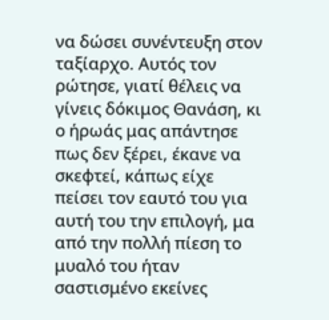να δώσει συνέντευξη στον ταξίαρχο. Αυτός τον ρώτησε, γιατί θέλεις να γίνεις δόκιμος Θανάση, κι ο ήρωάς μας απάντησε πως δεν ξέρει, έκανε να σκεφτεί, κάπως είχε πείσει τον εαυτό του για αυτή του την επιλογή, μα από την πολλή πίεση το μυαλό του ήταν σαστισμένο εκείνες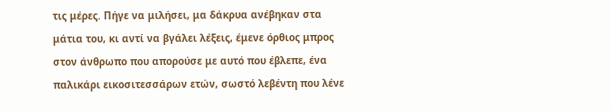τις μέρες. Πήγε να μιλήσει, μα δάκρυα ανέβηκαν στα μάτια του, κι αντί να βγάλει λέξεις, έμενε όρθιος μπρος στον άνθρωπο που απορούσε με αυτό που έβλεπε, ένα παλικάρι εικοσιτεσσάρων ετών, σωστό λεβέντη που λένε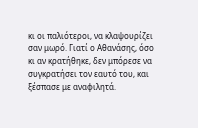κι οι παλιότεροι, να κλαψουρίζει σαν μωρό. Γιατί ο Αθανάσης, όσο κι αν κρατήθηκε, δεν μπόρεσε να συγκρατήσει τον εαυτό του, και ξέσπασε με αναφιλητά.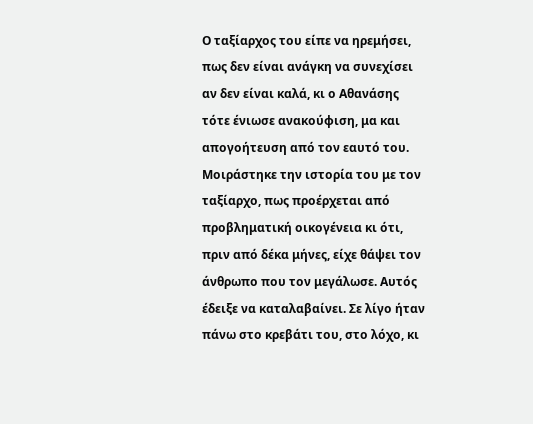Ο ταξίαρχος του είπε να ηρεμήσει, πως δεν είναι ανάγκη να συνεχίσει αν δεν είναι καλά, κι ο Αθανάσης τότε ένιωσε ανακούφιση, μα και απογοήτευση από τον εαυτό του. Μοιράστηκε την ιστορία του με τον ταξίαρχο, πως προέρχεται από προβληματική οικογένεια κι ότι, πριν από δέκα μήνες, είχε θάψει τον άνθρωπο που τον μεγάλωσε. Αυτός έδειξε να καταλαβαίνει. Σε λίγο ήταν πάνω στο κρεβάτι του, στο λόχο, κι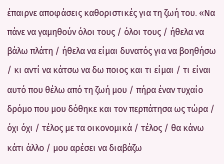έπαιρνε αποφάσεις καθοριστικές για τη ζωή του. «Να πάνε να γαμηθούν όλοι τους / όλοι τους / ήθελα να βάλω πλάτη / ήθελα να είμαι δυνατός για να βοηθήσω / κι αντί να κάτσω να δω ποιος και τι είμαι / τι είναι αυτό που θέλω από τη ζωή μου / πήρα έναν τυχαίο δρόμο που μου δόθηκε και τον περπάτησα ως τώρα / όχι όχι / τέλος με τα οικονομικά / τέλος / θα κάνω κάτι άλλο / μου αρέσει να διαβάζω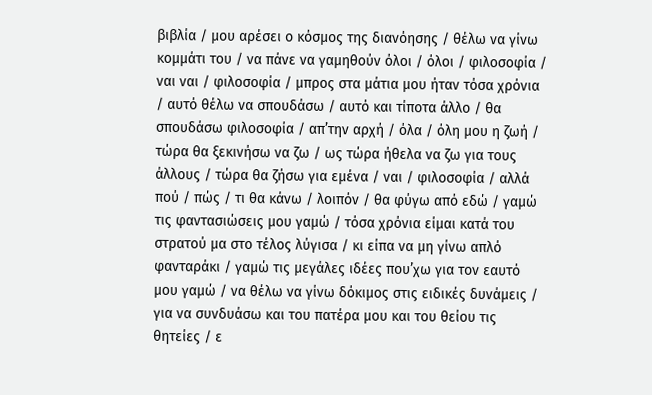βιβλία / μου αρέσει ο κόσμος της διανόησης / θέλω να γίνω κομμάτι του / να πάνε να γαμηθούν όλοι / όλοι / φιλοσοφία / ναι ναι / φιλοσοφία / μπρος στα μάτια μου ήταν τόσα χρόνια / αυτό θέλω να σπουδάσω / αυτό και τίποτα άλλο / θα σπουδάσω φιλοσοφία / απ’την αρχή / όλα / όλη μου η ζωή / τώρα θα ξεκινήσω να ζω / ως τώρα ήθελα να ζω για τους άλλους / τώρα θα ζήσω για εμένα / ναι / φιλοσοφία / αλλά πού / πώς / τι θα κάνω / λοιπόν / θα φύγω από εδώ / γαμώ τις φαντασιώσεις μου γαμώ / τόσα χρόνια είμαι κατά του στρατού μα στο τέλος λύγισα / κι είπα να μη γίνω απλό φανταράκι / γαμώ τις μεγάλες ιδέες που’χω για τον εαυτό μου γαμώ / να θέλω να γίνω δόκιμος στις ειδικές δυνάμεις / για να συνδυάσω και του πατέρα μου και του θείου τις θητείες / ε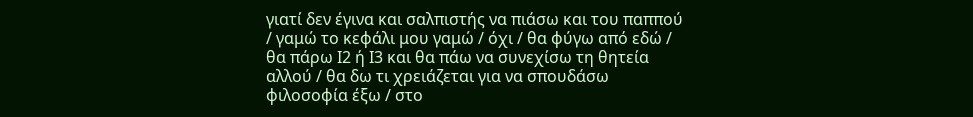γιατί δεν έγινα και σαλπιστής να πιάσω και του παππού / γαμώ το κεφάλι μου γαμώ / όχι / θα φύγω από εδώ / θα πάρω Ι2 ή Ι3 και θα πάω να συνεχίσω τη θητεία αλλού / θα δω τι χρειάζεται για να σπουδάσω φιλοσοφία έξω / στο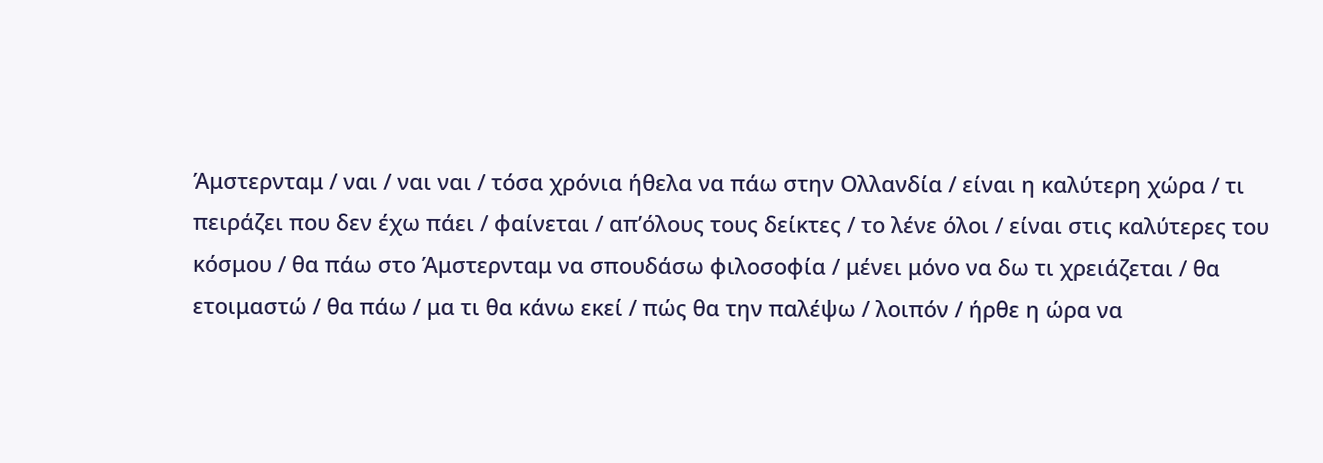Άμστερνταμ / ναι / ναι ναι / τόσα χρόνια ήθελα να πάω στην Ολλανδία / είναι η καλύτερη χώρα / τι πειράζει που δεν έχω πάει / φαίνεται / απ’όλους τους δείκτες / το λένε όλοι / είναι στις καλύτερες του κόσμου / θα πάω στο Άμστερνταμ να σπουδάσω φιλοσοφία / μένει μόνο να δω τι χρειάζεται / θα ετοιμαστώ / θα πάω / μα τι θα κάνω εκεί / πώς θα την παλέψω / λοιπόν / ήρθε η ώρα να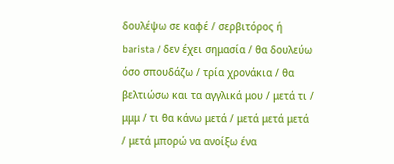δουλέψω σε καφέ / σερβιτόρος ή barista / δεν έχει σημασία / θα δουλεύω όσο σπουδάζω / τρία χρονάκια / θα βελτιώσω και τα αγγλικά μου / μετά τι / μμμ / τι θα κάνω μετά / μετά μετά μετά / μετά μπορώ να ανοίξω ένα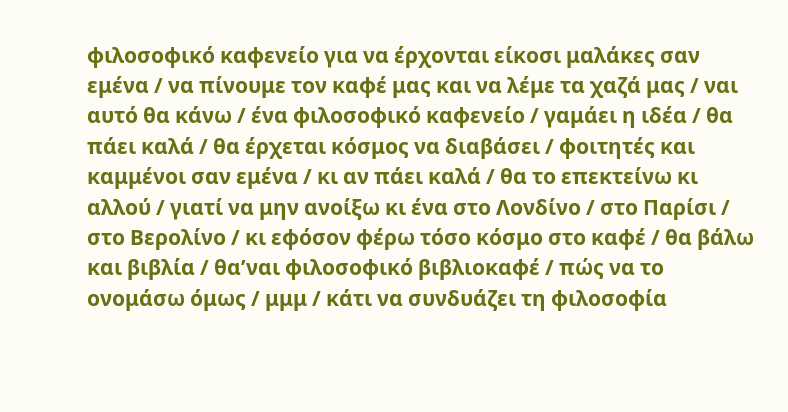φιλοσοφικό καφενείο για να έρχονται είκοσι μαλάκες σαν εμένα / να πίνουμε τον καφέ μας και να λέμε τα χαζά μας / ναι αυτό θα κάνω / ένα φιλοσοφικό καφενείο / γαμάει η ιδέα / θα πάει καλά / θα έρχεται κόσμος να διαβάσει / φοιτητές και καμμένοι σαν εμένα / κι αν πάει καλά / θα το επεκτείνω κι αλλού / γιατί να μην ανοίξω κι ένα στο Λονδίνο / στο Παρίσι / στο Βερολίνο / κι εφόσον φέρω τόσο κόσμο στο καφέ / θα βάλω και βιβλία / θα’ναι φιλοσοφικό βιβλιοκαφέ / πώς να το ονομάσω όμως / μμμ / κάτι να συνδυάζει τη φιλοσοφία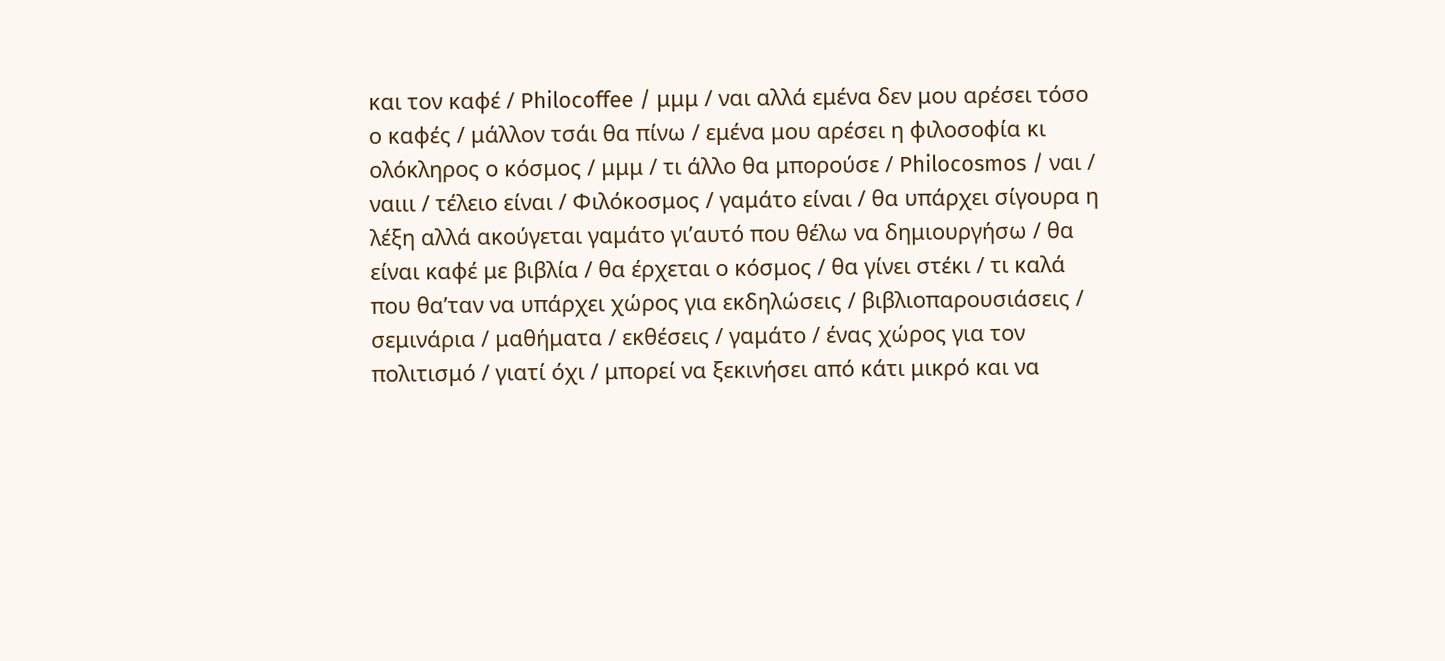και τον καφέ / Philocoffee / μμμ / ναι αλλά εμένα δεν μου αρέσει τόσο ο καφές / μάλλον τσάι θα πίνω / εμένα μου αρέσει η φιλοσοφία κι ολόκληρος ο κόσμος / μμμ / τι άλλο θα μπορούσε / Philocosmos / ναι / ναιιι / τέλειο είναι / Φιλόκοσμος / γαμάτο είναι / θα υπάρχει σίγουρα η λέξη αλλά ακούγεται γαμάτο γι’αυτό που θέλω να δημιουργήσω / θα είναι καφέ με βιβλία / θα έρχεται ο κόσμος / θα γίνει στέκι / τι καλά που θα’ταν να υπάρχει χώρος για εκδηλώσεις / βιβλιοπαρουσιάσεις / σεμινάρια / μαθήματα / εκθέσεις / γαμάτο / ένας χώρος για τον πολιτισμό / γιατί όχι / μπορεί να ξεκινήσει από κάτι μικρό και να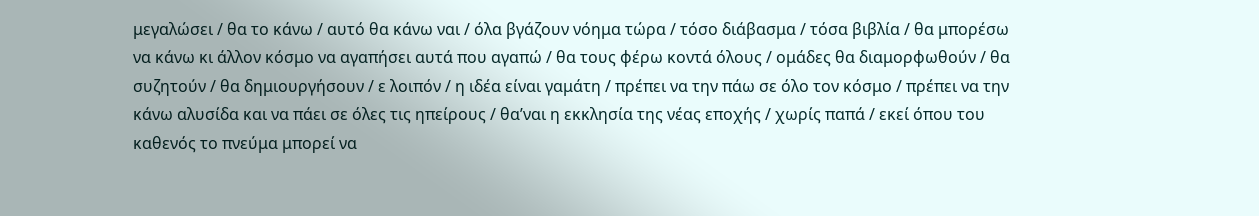μεγαλώσει / θα το κάνω / αυτό θα κάνω ναι / όλα βγάζουν νόημα τώρα / τόσο διάβασμα / τόσα βιβλία / θα μπορέσω να κάνω κι άλλον κόσμο να αγαπήσει αυτά που αγαπώ / θα τους φέρω κοντά όλους / ομάδες θα διαμορφωθούν / θα συζητούν / θα δημιουργήσουν / ε λοιπόν / η ιδέα είναι γαμάτη / πρέπει να την πάω σε όλο τον κόσμο / πρέπει να την κάνω αλυσίδα και να πάει σε όλες τις ηπείρους / θα’ναι η εκκλησία της νέας εποχής / χωρίς παπά / εκεί όπου του καθενός το πνεύμα μπορεί να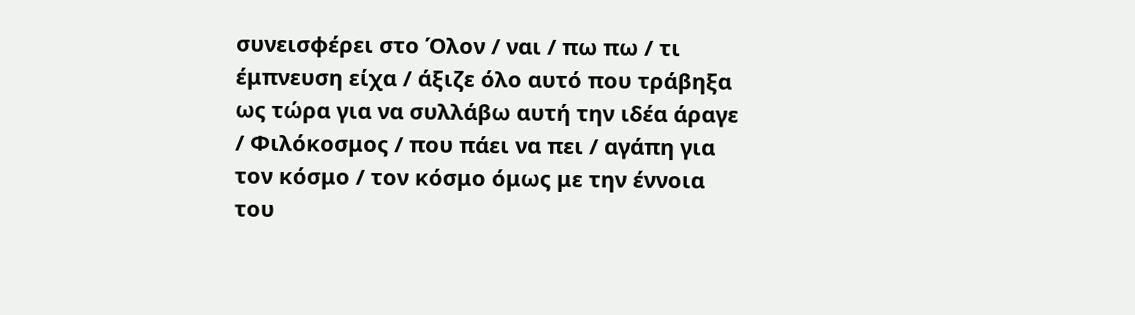συνεισφέρει στο Όλον / ναι / πω πω / τι έμπνευση είχα / άξιζε όλο αυτό που τράβηξα ως τώρα για να συλλάβω αυτή την ιδέα άραγε / Φιλόκοσμος / που πάει να πει / αγάπη για τον κόσμο / τον κόσμο όμως με την έννοια του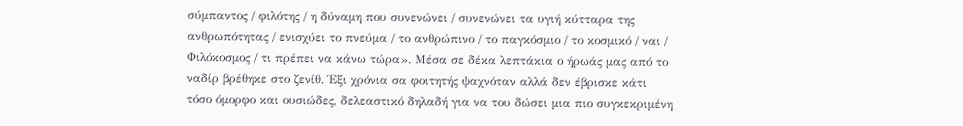σύμπαντος / φιλότης / η δύναμη που συνενώνει / συνενώνει τα υγιή κύτταρα της ανθρωπότητας / ενισχύει το πνεύμα / το ανθρώπινο / το παγκόσμιο / το κοσμικό / ναι / Φιλόκοσμος / τι πρέπει να κάνω τώρα». Μέσα σε δέκα λεπτάκια ο ήρωάς μας από το ναδίρ βρέθηκε στο ζενίθ. Έξι χρόνια σα φοιτητής ψαχνόταν αλλά δεν έβρισκε κάτι τόσο όμορφο και ουσιώδες, δελεαστικό δηλαδή για να του δώσει μια πιο συγκεκριμένη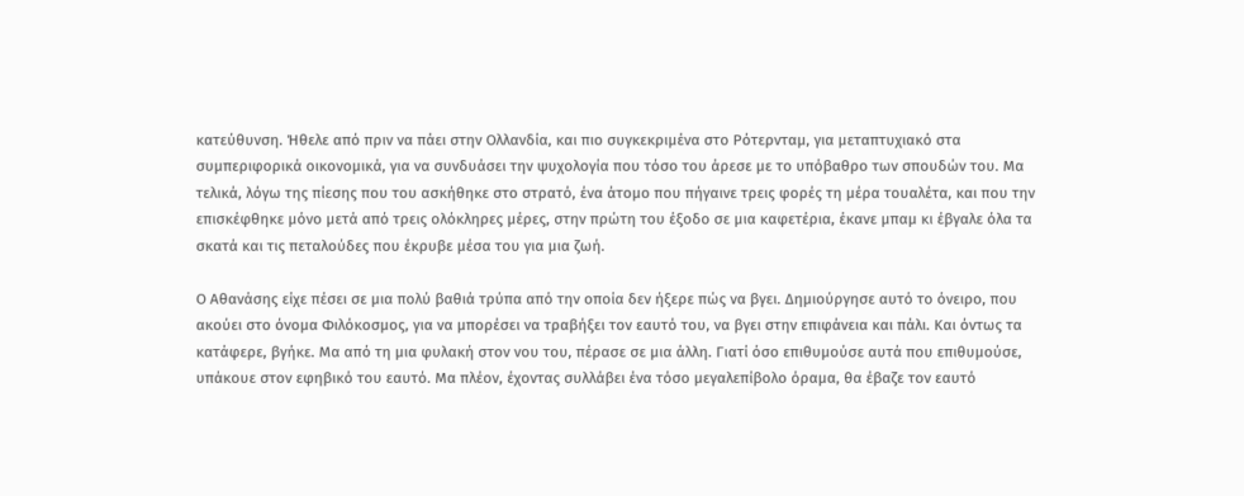κατεύθυνση. Ήθελε από πριν να πάει στην Ολλανδία, και πιο συγκεκριμένα στο Ρότερνταμ, για μεταπτυχιακό στα συμπεριφορικά οικονομικά, για να συνδυάσει την ψυχολογία που τόσο του άρεσε με το υπόβαθρο των σπουδών του. Μα τελικά, λόγω της πίεσης που του ασκήθηκε στο στρατό, ένα άτομο που πήγαινε τρεις φορές τη μέρα τουαλέτα, και που την επισκέφθηκε μόνο μετά από τρεις ολόκληρες μέρες, στην πρώτη του έξοδο σε μια καφετέρια, έκανε μπαμ κι έβγαλε όλα τα σκατά και τις πεταλούδες που έκρυβε μέσα του για μια ζωή.

Ο Αθανάσης είχε πέσει σε μια πολύ βαθιά τρύπα από την οποία δεν ήξερε πώς να βγει. Δημιούργησε αυτό το όνειρο, που ακούει στο όνομα Φιλόκοσμος, για να μπορέσει να τραβήξει τον εαυτό του, να βγει στην επιφάνεια και πάλι. Και όντως τα κατάφερε, βγήκε. Μα από τη μια φυλακή στον νου του, πέρασε σε μια άλλη. Γιατί όσο επιθυμούσε αυτά που επιθυμούσε, υπάκουε στον εφηβικό του εαυτό. Μα πλέον, έχοντας συλλάβει ένα τόσο μεγαλεπίβολο όραμα, θα έβαζε τον εαυτό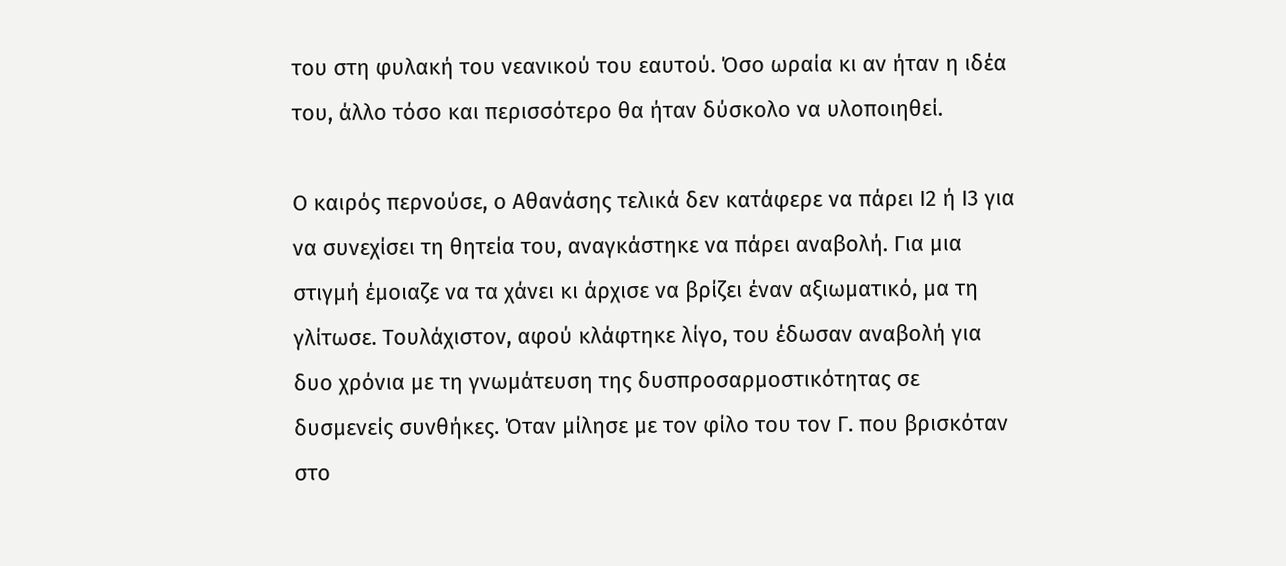του στη φυλακή του νεανικού του εαυτού. Όσο ωραία κι αν ήταν η ιδέα του, άλλο τόσο και περισσότερο θα ήταν δύσκολο να υλοποιηθεί.

Ο καιρός περνούσε, ο Αθανάσης τελικά δεν κατάφερε να πάρει Ι2 ή Ι3 για να συνεχίσει τη θητεία του, αναγκάστηκε να πάρει αναβολή. Για μια στιγμή έμοιαζε να τα χάνει κι άρχισε να βρίζει έναν αξιωματικό, μα τη γλίτωσε. Τουλάχιστον, αφού κλάφτηκε λίγο, του έδωσαν αναβολή για δυο χρόνια με τη γνωμάτευση της δυσπροσαρμοστικότητας σε δυσμενείς συνθήκες. Όταν μίλησε με τον φίλο του τον Γ. που βρισκόταν στο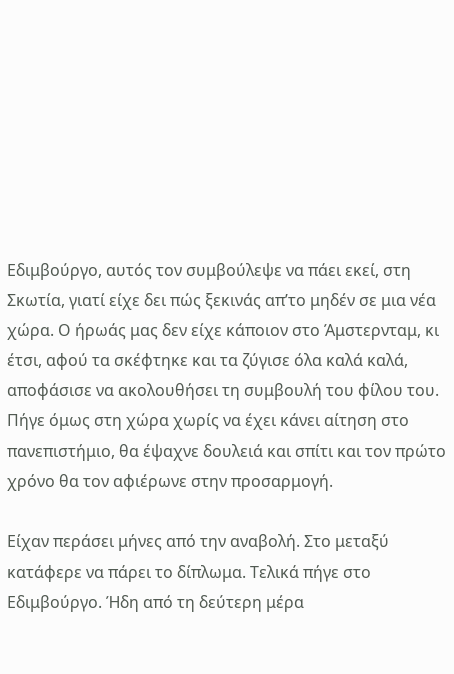Εδιμβούργο, αυτός τον συμβούλεψε να πάει εκεί, στη Σκωτία, γιατί είχε δει πώς ξεκινάς απ’το μηδέν σε μια νέα χώρα. Ο ήρωάς μας δεν είχε κάποιον στο Άμστερνταμ, κι έτσι, αφού τα σκέφτηκε και τα ζύγισε όλα καλά καλά, αποφάσισε να ακολουθήσει τη συμβουλή του φίλου του. Πήγε όμως στη χώρα χωρίς να έχει κάνει αίτηση στο πανεπιστήμιο, θα έψαχνε δουλειά και σπίτι και τον πρώτο χρόνο θα τον αφιέρωνε στην προσαρμογή.

Είχαν περάσει μήνες από την αναβολή. Στο μεταξύ κατάφερε να πάρει το δίπλωμα. Τελικά πήγε στο Εδιμβούργο. Ήδη από τη δεύτερη μέρα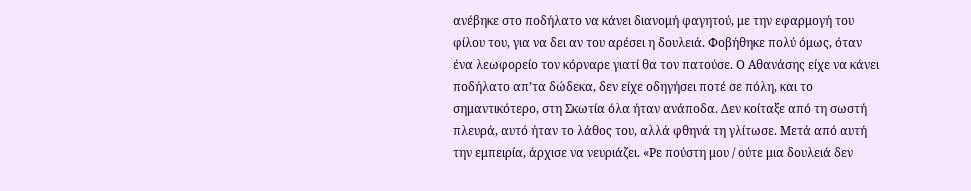ανέβηκε στο ποδήλατο να κάνει διανομή φαγητού, με την εφαρμογή του φίλου του, για να δει αν του αρέσει η δουλειά. Φοβήθηκε πολύ όμως, όταν ένα λεωφορείο τον κόρναρε γιατί θα τον πατούσε. Ο Αθανάσης είχε να κάνει ποδήλατο απ’τα δώδεκα, δεν είχε οδηγήσει ποτέ σε πόλη, και το σημαντικότερο, στη Σκωτία όλα ήταν ανάποδα. Δεν κοίταξε από τη σωστή πλευρά, αυτό ήταν το λάθος του, αλλά φθηνά τη γλίτωσε. Μετά από αυτή την εμπειρία, άρχισε να νευριάζει. «Ρε πούστη μου / ούτε μια δουλειά δεν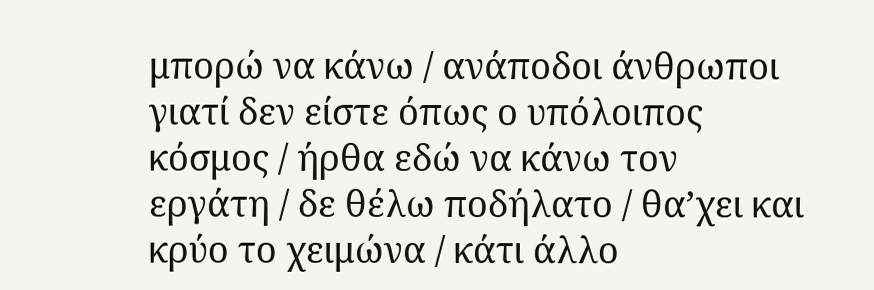μπορώ να κάνω / ανάποδοι άνθρωποι γιατί δεν είστε όπως ο υπόλοιπος κόσμος / ήρθα εδώ να κάνω τον εργάτη / δε θέλω ποδήλατο / θα’χει και κρύο το χειμώνα / κάτι άλλο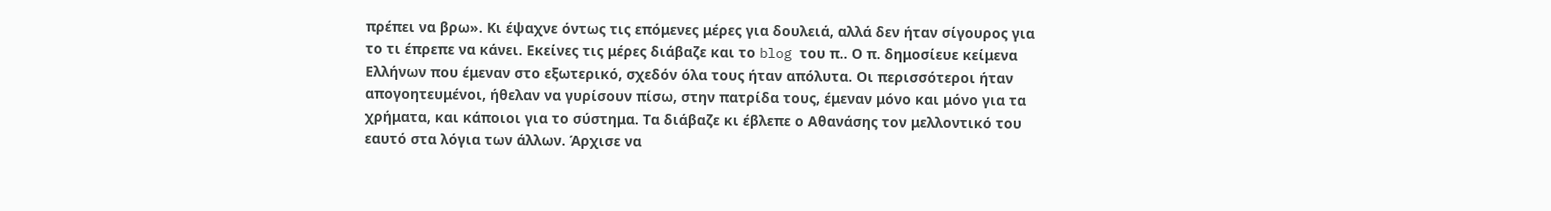πρέπει να βρω». Κι έψαχνε όντως τις επόμενες μέρες για δουλειά, αλλά δεν ήταν σίγουρος για το τι έπρεπε να κάνει. Εκείνες τις μέρες διάβαζε και το blog του π.. Ο π. δημοσίευε κείμενα Ελλήνων που έμεναν στο εξωτερικό, σχεδόν όλα τους ήταν απόλυτα. Οι περισσότεροι ήταν απογοητευμένοι, ήθελαν να γυρίσουν πίσω, στην πατρίδα τους, έμεναν μόνο και μόνο για τα χρήματα, και κάποιοι για το σύστημα. Τα διάβαζε κι έβλεπε ο Αθανάσης τον μελλοντικό του εαυτό στα λόγια των άλλων. Άρχισε να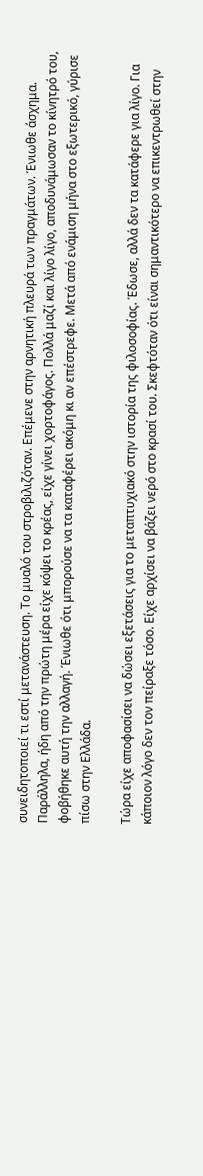συνειδητοποιεί τι εστί μετανάστευση. Το μυαλό του στροβιλιζόταν. Επέμενε στην αρνητική πλευρά των πραγμάτων. Ένιωθε άσχημα. Παράλληλα, ήδη από την πρώτη μέρα είχε κόψει το κρέας, είχε γίνει χορτοφάγος. Πολλά μαζί και λίγο λίγο, αποδυνάμωσαν το κίνητρό του, φοβήθηκε αυτή την αλλαγή. Ένιωθε ότι μπορούσε να τα καταφέρει ακόμη κι αν επέστρεφε. Μετά από ενάμιση μήνα στο εξωτερικό, γύρισε πίσω στην Ελλάδα.

Τώρα είχε αποφασίσει να δώσει εξετάσεις για το μεταπτυχιακό στην ιστορία της φιλοσοφίας. Έδωσε, αλλά δεν τα κατάφερε για λίγο. Για κάποιον λόγο δεν τον πείραξε τόσο. Είχε αρχίσει να βάζει νερό στο κρασί του. Σκεφτόταν ότι είναι σημαντικότερο να επικεντρωθεί στην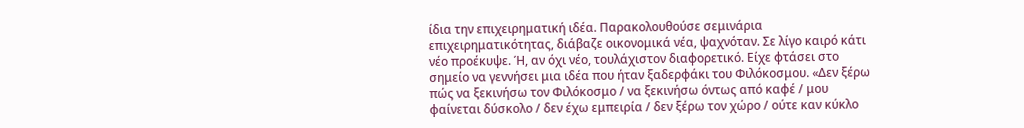ίδια την επιχειρηματική ιδέα. Παρακολουθούσε σεμινάρια επιχειρηματικότητας, διάβαζε οικονομικά νέα, ψαχνόταν. Σε λίγο καιρό κάτι νέο προέκυψε. Ή, αν όχι νέο, τουλάχιστον διαφορετικό. Είχε φτάσει στο σημείο να γεννήσει μια ιδέα που ήταν ξαδερφάκι του Φιλόκοσμου. «Δεν ξέρω πώς να ξεκινήσω τον Φιλόκοσμο / να ξεκινήσω όντως από καφέ / μου φαίνεται δύσκολο / δεν έχω εμπειρία / δεν ξέρω τον χώρο / ούτε καν κύκλο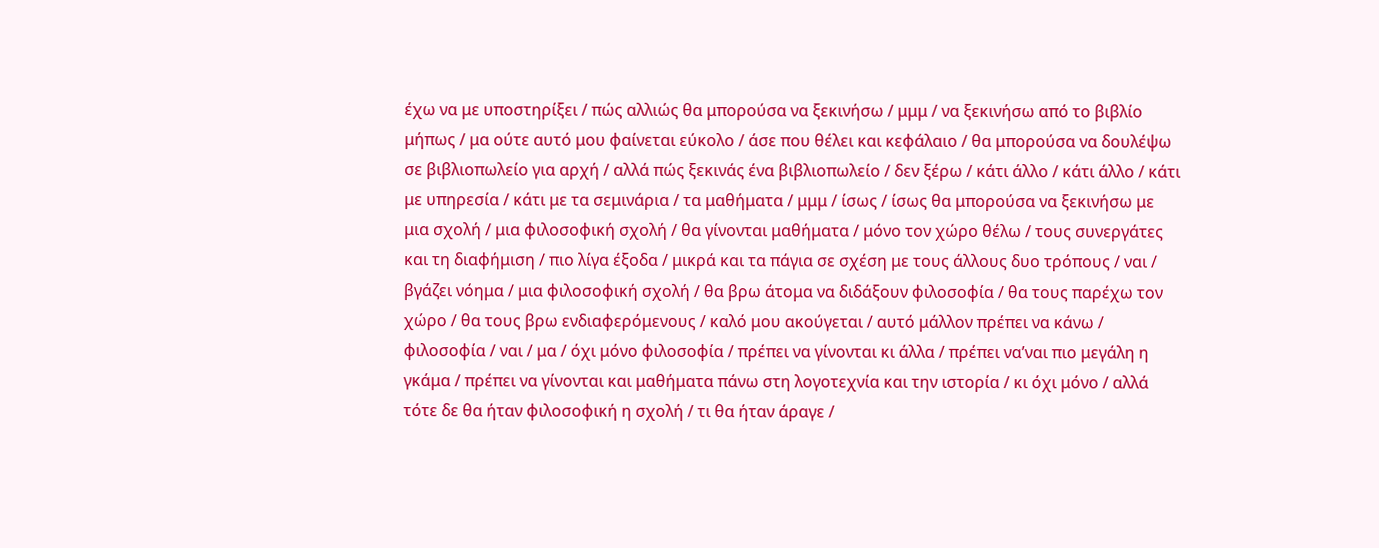έχω να με υποστηρίξει / πώς αλλιώς θα μπορούσα να ξεκινήσω / μμμ / να ξεκινήσω από το βιβλίο μήπως / μα ούτε αυτό μου φαίνεται εύκολο / άσε που θέλει και κεφάλαιο / θα μπορούσα να δουλέψω σε βιβλιοπωλείο για αρχή / αλλά πώς ξεκινάς ένα βιβλιοπωλείο / δεν ξέρω / κάτι άλλο / κάτι άλλο / κάτι με υπηρεσία / κάτι με τα σεμινάρια / τα μαθήματα / μμμ / ίσως / ίσως θα μπορούσα να ξεκινήσω με μια σχολή / μια φιλοσοφική σχολή / θα γίνονται μαθήματα / μόνο τον χώρο θέλω / τους συνεργάτες και τη διαφήμιση / πιο λίγα έξοδα / μικρά και τα πάγια σε σχέση με τους άλλους δυο τρόπους / ναι / βγάζει νόημα / μια φιλοσοφική σχολή / θα βρω άτομα να διδάξουν φιλοσοφία / θα τους παρέχω τον χώρο / θα τους βρω ενδιαφερόμενους / καλό μου ακούγεται / αυτό μάλλον πρέπει να κάνω / φιλοσοφία / ναι / μα / όχι μόνο φιλοσοφία / πρέπει να γίνονται κι άλλα / πρέπει να’ναι πιο μεγάλη η γκάμα / πρέπει να γίνονται και μαθήματα πάνω στη λογοτεχνία και την ιστορία / κι όχι μόνο / αλλά τότε δε θα ήταν φιλοσοφική η σχολή / τι θα ήταν άραγε /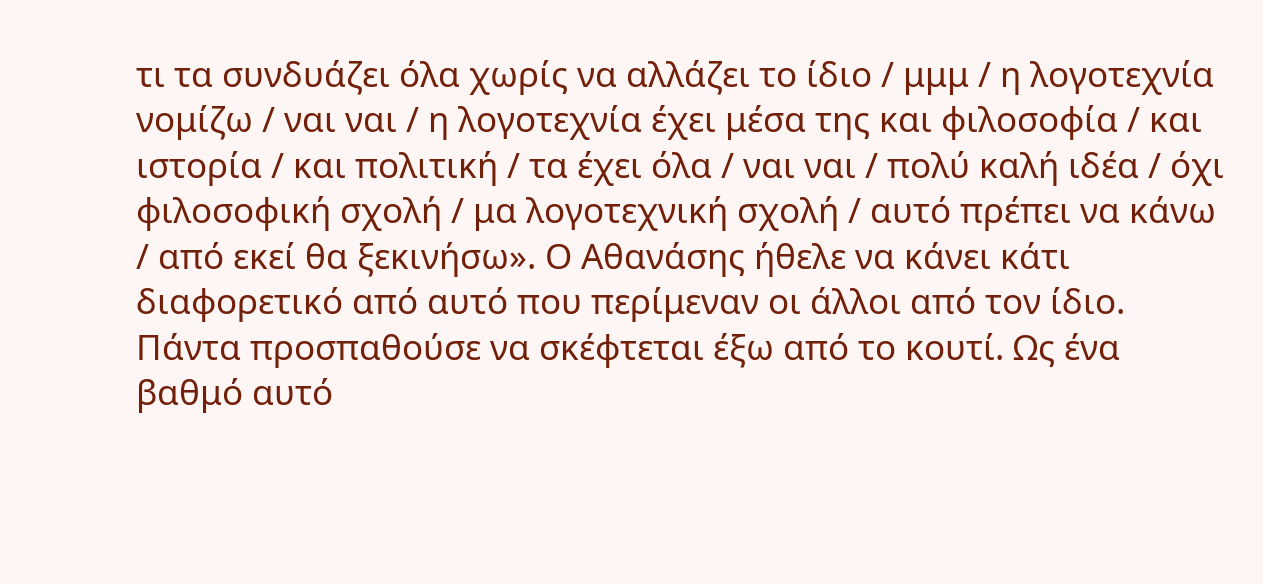τι τα συνδυάζει όλα χωρίς να αλλάζει το ίδιο / μμμ / η λογοτεχνία νομίζω / ναι ναι / η λογοτεχνία έχει μέσα της και φιλοσοφία / και ιστορία / και πολιτική / τα έχει όλα / ναι ναι / πολύ καλή ιδέα / όχι φιλοσοφική σχολή / μα λογοτεχνική σχολή / αυτό πρέπει να κάνω / από εκεί θα ξεκινήσω». Ο Αθανάσης ήθελε να κάνει κάτι διαφορετικό από αυτό που περίμεναν οι άλλοι από τον ίδιο. Πάντα προσπαθούσε να σκέφτεται έξω από το κουτί. Ως ένα βαθμό αυτό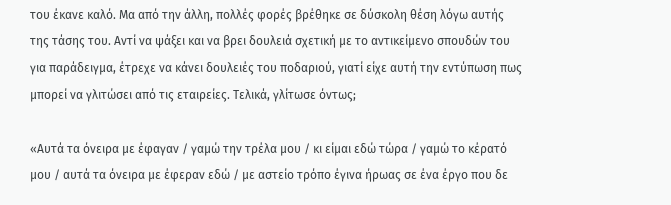του έκανε καλό. Μα από την άλλη, πολλές φορές βρέθηκε σε δύσκολη θέση λόγω αυτής της τάσης του. Αντί να ψάξει και να βρει δουλειά σχετική με το αντικείμενο σπουδών του για παράδειγμα, έτρεχε να κάνει δουλειές του ποδαριού, γιατί είχε αυτή την εντύπωση πως μπορεί να γλιτώσει από τις εταιρείες. Τελικά, γλίτωσε όντως;

«Αυτά τα όνειρα με έφαγαν / γαμώ την τρέλα μου / κι είμαι εδώ τώρα / γαμώ το κέρατό μου / αυτά τα όνειρα με έφεραν εδώ / με αστείο τρόπο έγινα ήρωας σε ένα έργο που δε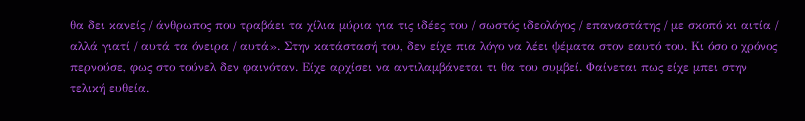θα δει κανείς / άνθρωπος που τραβάει τα χίλια μύρια για τις ιδέες του / σωστός ιδεολόγος / επαναστάτης / με σκοπό κι αιτία / αλλά γιατί / αυτά τα όνειρα / αυτά». Στην κατάστασή του, δεν είχε πια λόγο να λέει ψέματα στον εαυτό του. Κι όσο ο χρόνος περνούσε, φως στο τούνελ δεν φαινόταν. Είχε αρχίσει να αντιλαμβάνεται τι θα του συμβεί. Φαίνεται πως είχε μπει στην τελική ευθεία.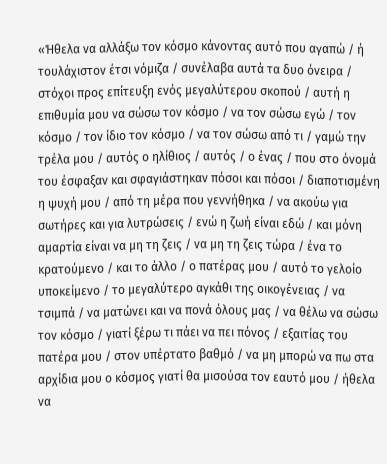«Ήθελα να αλλάξω τον κόσμο κάνοντας αυτό που αγαπώ / ή τουλάχιστον έτσι νόμιζα / συνέλαβα αυτά τα δυο όνειρα / στόχοι προς επίτευξη ενός μεγαλύτερου σκοπού / αυτή η επιθυμία μου να σώσω τον κόσμο / να τον σώσω εγώ / τον κόσμο / τον ίδιο τον κόσμο / να τον σώσω από τι / γαμώ την τρέλα μου / αυτός ο ηλίθιος / αυτός / ο ένας / που στο όνομά του έσφαξαν και σφαγιάστηκαν πόσοι και πόσοι / διαποτισμένη η ψυχή μου / από τη μέρα που γεννήθηκα / να ακούω για σωτήρες και για λυτρώσεις / ενώ η ζωή είναι εδώ / και μόνη αμαρτία είναι να μη τη ζεις / να μη τη ζεις τώρα / ένα το κρατούμενο / και το άλλο / ο πατέρας μου / αυτό το γελοίο υποκείμενο / το μεγαλύτερο αγκάθι της οικογένειας / να τσιμπά / να ματώνει και να πονά όλους μας / να θέλω να σώσω τον κόσμο / γιατί ξέρω τι πάει να πει πόνος / εξαιτίας του πατέρα μου / στον υπέρτατο βαθμό / να μη μπορώ να πω στα αρχίδια μου ο κόσμος γιατί θα μισούσα τον εαυτό μου / ήθελα να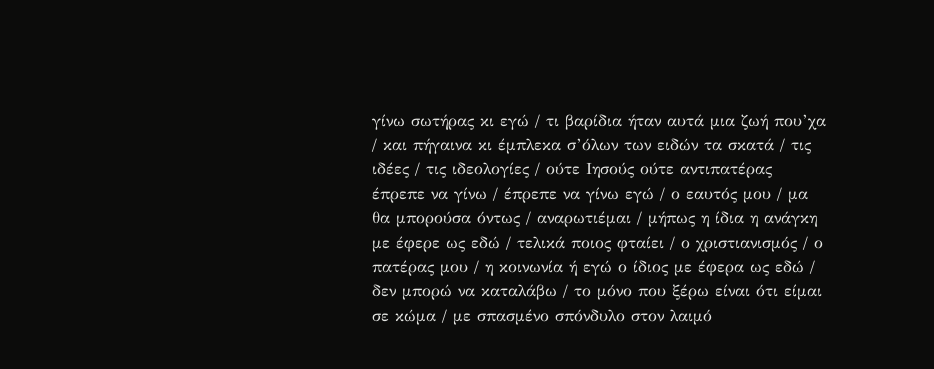γίνω σωτήρας κι εγώ / τι βαρίδια ήταν αυτά μια ζωή που’χα / και πήγαινα κι έμπλεκα σ’όλων των ειδών τα σκατά / τις ιδέες / τις ιδεολογίες / ούτε Ιησούς ούτε αντιπατέρας έπρεπε να γίνω / έπρεπε να γίνω εγώ / ο εαυτός μου / μα θα μπορούσα όντως / αναρωτιέμαι / μήπως η ίδια η ανάγκη με έφερε ως εδώ / τελικά ποιος φταίει / ο χριστιανισμός / ο πατέρας μου / η κοινωνία ή εγώ ο ίδιος με έφερα ως εδώ / δεν μπορώ να καταλάβω / το μόνο που ξέρω είναι ότι είμαι σε κώμα / με σπασμένο σπόνδυλο στον λαιμό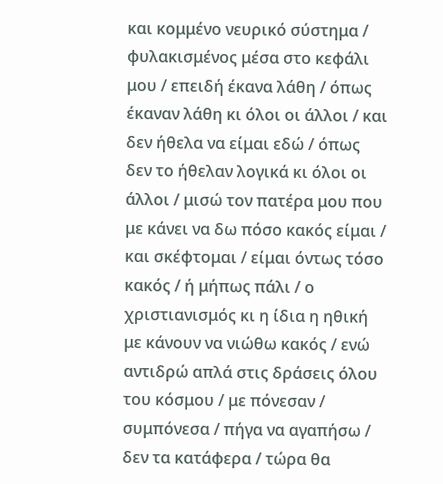και κομμένο νευρικό σύστημα / φυλακισμένος μέσα στο κεφάλι μου / επειδή έκανα λάθη / όπως έκαναν λάθη κι όλοι οι άλλοι / και δεν ήθελα να είμαι εδώ / όπως δεν το ήθελαν λογικά κι όλοι οι άλλοι / μισώ τον πατέρα μου που με κάνει να δω πόσο κακός είμαι / και σκέφτομαι / είμαι όντως τόσο κακός / ή μήπως πάλι / ο χριστιανισμός κι η ίδια η ηθική με κάνουν να νιώθω κακός / ενώ αντιδρώ απλά στις δράσεις όλου του κόσμου / με πόνεσαν / συμπόνεσα / πήγα να αγαπήσω / δεν τα κατάφερα / τώρα θα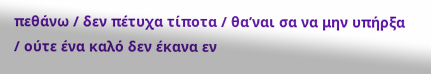πεθάνω / δεν πέτυχα τίποτα / θα’ναι σα να μην υπήρξα / ούτε ένα καλό δεν έκανα εν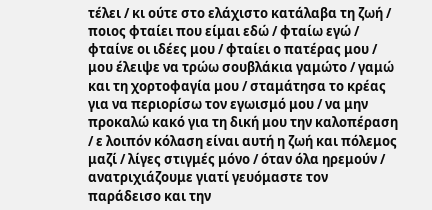τέλει / κι ούτε στο ελάχιστο κατάλαβα τη ζωή / ποιος φταίει που είμαι εδώ / φταίω εγώ / φταίνε οι ιδέες μου / φταίει ο πατέρας μου / μου έλειψε να τρώω σουβλάκια γαμώτο / γαμώ και τη χορτοφαγία μου / σταμάτησα το κρέας για να περιορίσω τον εγωισμό μου / να μην προκαλώ κακό για τη δική μου την καλοπέραση / ε λοιπόν κόλαση είναι αυτή η ζωή και πόλεμος μαζί / λίγες στιγμές μόνο / όταν όλα ηρεμούν / ανατριχιάζουμε γιατί γευόμαστε τον παράδεισο και την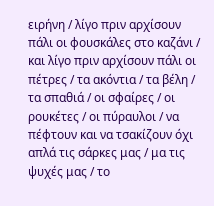ειρήνη / λίγο πριν αρχίσουν πάλι οι φουσκάλες στο καζάνι / και λίγο πριν αρχίσουν πάλι οι πέτρες / τα ακόντια / τα βέλη / τα σπαθιά / οι σφαίρες / οι ρουκέτες / οι πύραυλοι / να πέφτουν και να τσακίζουν όχι απλά τις σάρκες μας / μα τις ψυχές μας / το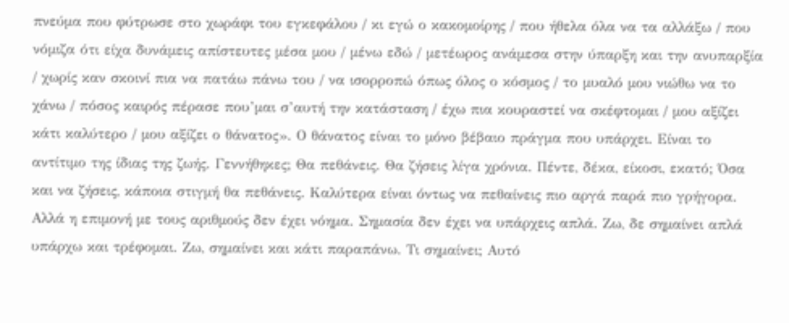πνεύμα που φύτρωσε στο χωράφι του εγκεφάλου / κι εγώ ο κακομοίρης / που ήθελα όλα να τα αλλάξω / που νόμιζα ότι είχα δυνάμεις απίστευτες μέσα μου / μένω εδώ / μετέωρος ανάμεσα στην ύπαρξη και την ανυπαρξία / χωρίς καν σκοινί πια να πατάω πάνω του / να ισορροπώ όπως όλος ο κόσμος / το μυαλό μου νιώθω να το χάνω / πόσος καιρός πέρασε που’μαι σ’αυτή την κατάσταση / έχω πια κουραστεί να σκέφτομαι / μου αξίζει κάτι καλύτερο / μου αξίζει ο θάνατος». Ο θάνατος είναι το μόνο βέβαιο πράγμα που υπάρχει. Είναι το αντίτιμο της ίδιας της ζωής. Γεννήθηκες; Θα πεθάνεις. Θα ζήσεις λίγα χρόνια. Πέντε, δέκα, είκοσι, εκατό; Όσα και να ζήσεις, κάποια στιγμή θα πεθάνεις. Καλύτερα είναι όντως να πεθαίνεις πιο αργά παρά πιο γρήγορα. Αλλά η επιμονή με τους αριθμούς δεν έχει νόημα. Σημασία δεν έχει να υπάρχεις απλά. Ζω, δε σημαίνει απλά υπάρχω και τρέφομαι. Ζω, σημαίνει και κάτι παραπάνω. Τι σημαίνει; Αυτό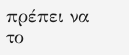πρέπει να το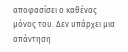αποφασίσει ο καθένας μόνος του. Δεν υπάρχει μια απάντηση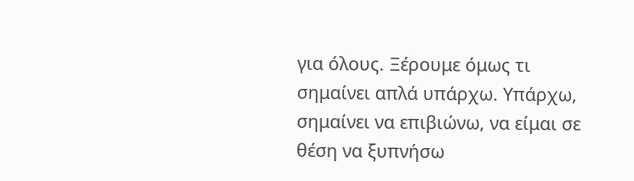για όλους. Ξέρουμε όμως τι σημαίνει απλά υπάρχω. Υπάρχω, σημαίνει να επιβιώνω, να είμαι σε θέση να ξυπνήσω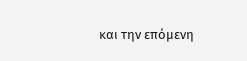και την επόμενη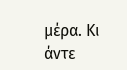μέρα. Κι άντε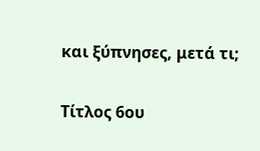και ξύπνησες, μετά τι;

Τίτλος 6ου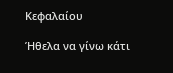Κεφαλαίου

Ήθελα να γίνω κάτι